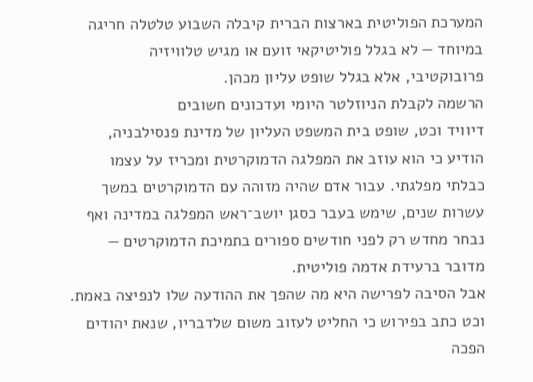המערכת הפוליטית בארצות הברית קיבלה השבוע טלטלה חריגה במיוחד — לא בגלל פוליטיקאי זועם או מגיש טלוויזיה פרובוקטיבי, אלא בגלל שופט עליון מכהן.
הרשמה לקבלת הניוזלטר היומי ועדכונים חשובים
דיוויד וכט, שופט בית המשפט העליון של מדינת פנסילבניה, הודיע כי הוא עוזב את המפלגה הדמוקרטית ומכריז על עצמו כבלתי מפלגתי. עבור אדם שהיה מזוהה עם הדמוקרטים במשך עשרות שנים, שימש בעבר כסגן יושב־ראש המפלגה במדינה ואף נבחר מחדש רק לפני חודשים ספורים בתמיכת הדמוקרטים — מדובר ברעידת אדמה פוליטית.
אבל הסיבה לפרישה היא מה שהפך את ההודעה שלו לנפיצה באמת.
וכט כתב בפירוש כי החליט לעזוב משום שלדבריו, שנאת יהודים הפכה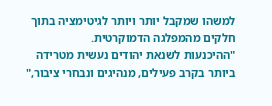למשהו שמקבל יותר ויותר לגיטימציה בתוך חלקים מהמפלגה הדמוקרטית.
"ההיכנעות לשנאת יהודים נעשית מטרידה ביותר בקרב פעילים, מנהיגים ונבחרי ציבור,"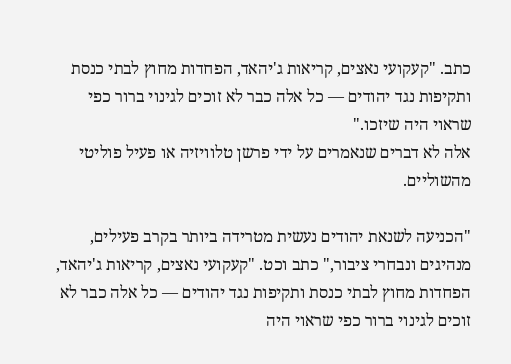כתב. "קעקועי נאצים, קריאות ג'יהאד, הפחדות מחוץ לבתי כנסת ותקיפות נגד יהודים — כל אלה כבר לא זוכים לגינוי ברור כפי שראוי היה שיזכו."
אלה לא דברים שנאמרים על ידי פרשן טלוויזיה או פעיל פוליטי מהשוליים.

"הכניעה לשנאת יהודים נעשית מטרידה ביותר בקרב פעילים, מנהיגים ונבחרי ציבור," כתב וכט. "קעקועי נאצים, קריאות ג'יהאד, הפחדות מחוץ לבתי כנסת ותקיפות נגד יהודים — כל אלה כבר לא זוכים לגינוי ברור כפי שראוי היה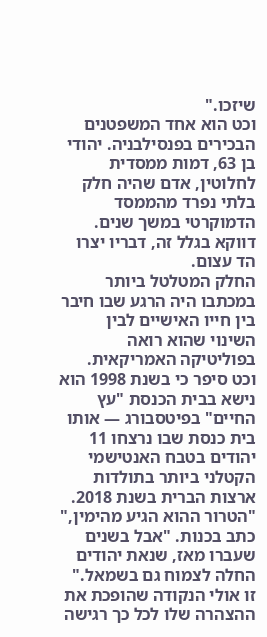שיזכו."
וכט הוא אחד המשפטנים הבכירים בפנסילבניה. יהודי בן 63, דמות ממסדית לחלוטין, אדם שהיה חלק בלתי נפרד מהממסד הדמוקרטי במשך שנים. דווקא בגלל זה, דבריו יצרו הד עצום.
החלק המטלטל ביותר במכתבו היה הרגע שבו חיבר בין חייו האישיים לבין השינוי שהוא רואה בפוליטיקה האמריקאית.
וכט סיפר כי בשנת 1998 הוא נישא בבית הכנסת "עץ החיים" בפיטסבורג — אותו בית כנסת שבו נרצחו 11 יהודים בטבח האנטישמי הקטלני ביותר בתולדות ארצות הברית בשנת 2018.
"הטרור ההוא הגיע מהימין," כתב בכנות. "אבל בשנים שעברו מאז, שנאת יהודים החלה לצמוח גם בשמאל."
זו אולי הנקודה שהופכת את ההצהרה שלו לכל כך רגישה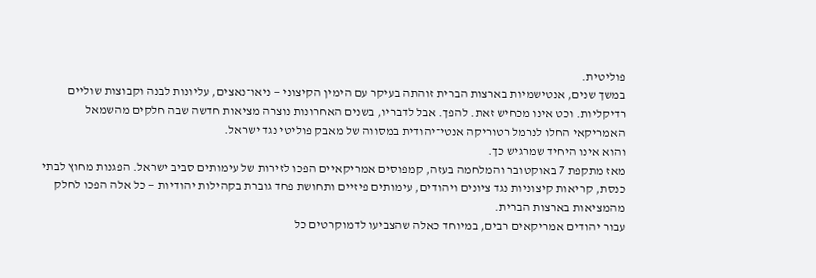פוליטית.
במשך שנים, אנטישמיות בארצות הברית זוהתה בעיקר עם הימין הקיצוני — ניאו־נאצים, עליונות לבנה וקבוצות שוליים רדיקליות. וכט אינו מכחיש זאת. להפך. אבל לדבריו, בשנים האחרונות נוצרה מציאות חדשה שבה חלקים מהשמאל האמריקאי החלו לנרמל רטוריקה אנטי־יהודית במסווה של מאבק פוליטי נגד ישראל.
והוא אינו היחיד שמרגיש כך.
מאז מתקפת 7 באוקטובר והמלחמה בעזה, קמפוסים אמריקאיים הפכו לזירות של עימותים סביב ישראל. הפגנות מחוץ לבתי כנסת, קריאות קיצוניות נגד ציונים ויהודים, עימותים פיזיים ותחושת פחד גוברת בקהילות יהודיות — כל אלה הפכו לחלק מהמציאות בארצות הברית.
עבור יהודים אמריקאים רבים, במיוחד כאלה שהצביעו לדמוקרטים כל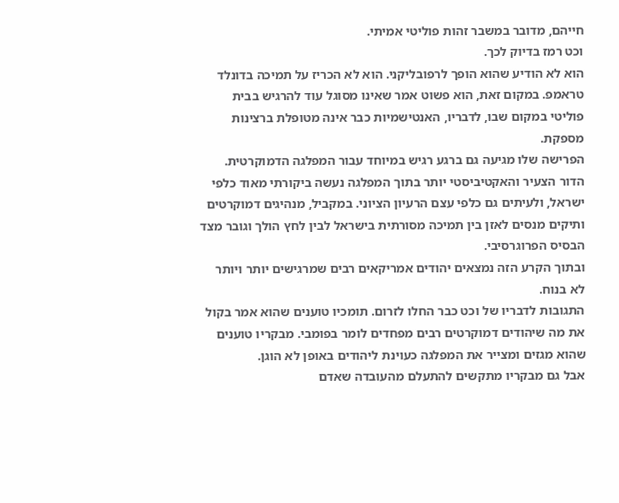חייהם, מדובר במשבר זהות פוליטי אמיתי.
וכט רמז בדיוק לכך.
הוא לא הודיע שהוא הופך לרפובליקני. הוא לא הכריז על תמיכה בדונלד טראמפ. במקום זאת, הוא פשוט אמר שאינו מסוגל עוד להרגיש בבית פוליטי במקום שבו, לדבריו, האנטישמיות כבר אינה מטופלת ברצינות מספקת.
הפרישה שלו מגיעה גם ברגע רגיש במיוחד עבור המפלגה הדמוקרטית. הדור הצעיר והאקטיביסטי יותר בתוך המפלגה נעשה ביקורתי מאוד כלפי ישראל, ולעיתים גם כלפי עצם הרעיון הציוני. במקביל, מנהיגים דמוקרטים ותיקים מנסים לאזן בין תמיכה מסורתית בישראל לבין לחץ הולך וגובר מצד הבסיס הפרוגרסיבי.
ובתוך הקרע הזה נמצאים יהודים אמריקאים רבים שמרגישים יותר ויותר לא בנוח.
התגובות לדבריו של וכט כבר החלו לזרום. תומכיו טוענים שהוא אמר בקול את מה שיהודים דמוקרטים רבים מפחדים לומר בפומבי. מבקריו טוענים שהוא מגזים ומצייר את המפלגה כעוינת ליהודים באופן לא הוגן.
אבל גם מבקריו מתקשים להתעלם מהעובדה שאדם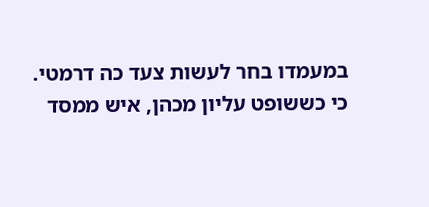במעמדו בחר לעשות צעד כה דרמטי.
כי כששופט עליון מכהן, איש ממסד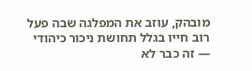מובהק, עוזב את המפלגה שבה פעל רוב חייו בגלל תחושת ניכור כיהודי — זה כבר לא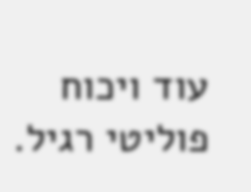עוד ויכוח פוליטי רגיל.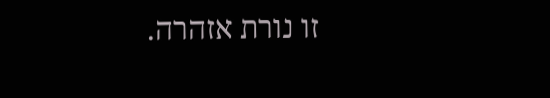זו נורת אזהרה.